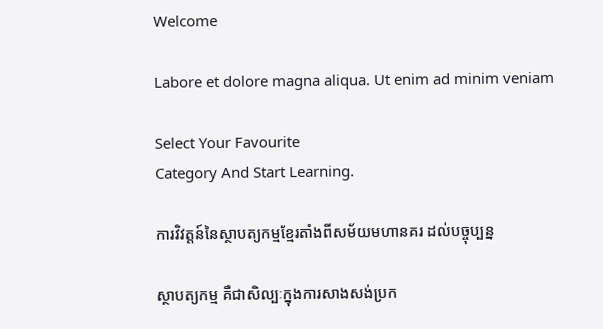Welcome

Labore et dolore magna aliqua. Ut enim ad minim veniam

Select Your Favourite
Category And Start Learning.

ការវិវត្តន៍នៃស្ថាបត្យកម្មខ្មែរតាំងពីសម័យមហានគរ ដល់បច្ចុប្បន្ន

ស្ថាបត្យកម្ម គឺជាសិល្បៈក្នុងការសាងសង់ប្រក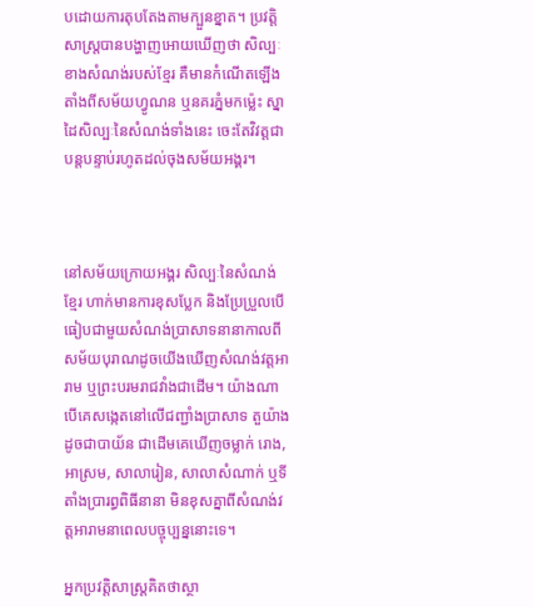បដោយការតុបតែងតាមក្បួនខ្នាត។ ប្រវត្តិសាស្ត្របានបង្ហាញអោយឃើញថា សិល្បៈខាងសំណង់របស់ខ្មែរ គឺមានកំណើតឡើងតាំងពីសម័យហ្វូណន ឬនគរភ្នំមកម្ល៉េះ ស្នាដៃសិល្បៈនៃសំណង់ទាំងនេះ ចេះតែវិវត្តជាបន្តបន្ទាប់រហូតដល់ចុងសម័យអង្គរ។



នៅសម័យក្រោយអង្គរ សិល្បៈនៃសំណង់ខ្មែរ ហាក់មានការខុសប្លែក និងប្រែប្រួលបើធៀបជាមួយសំណង់ប្រាសាទនានាកាលពីសម័យបុរាណដូចយើងឃើញសំណង់វត្តអារាម ឬព្រះបរមរាជវាំងជាដើម។ យ៉ាងណាបើគេសង្កេតនៅលើជញ្ជាំងប្រាសាទ តួយ៉ាងដូចជាបាយ័ន ជាដើមគេឃើញចម្លាក់ រោង, អាស្រម, សាលារៀន, សាលាសំណាក់ ឬទីតាំងប្រារព្ធពិធីនានា មិនខុសគ្នាពីសំណង់វត្តអារាមនាពេលបច្ចុប្បន្ននោះទេ។

អ្នកប្រវត្តិសាស្ត្រគិតថាស្ថា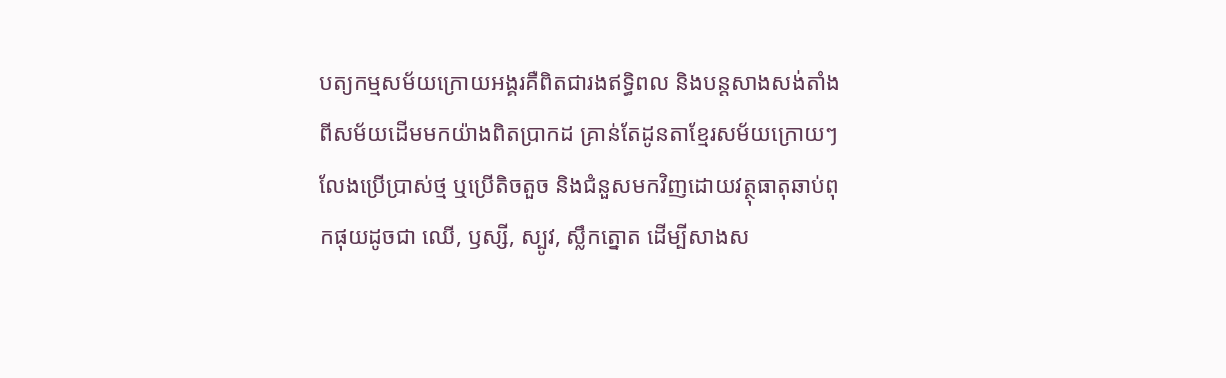បត្យកម្មសម័យក្រោយអង្គរគឺពិតជារងឥទ្ធិពល និងបន្តសាងសង់តាំងពីសម័យដើមមកយ៉ាងពិតប្រាកដ គ្រាន់តែដូនតាខ្មែរសម័យក្រោយៗលែងប្រើប្រាស់ថ្ម ឬប្រើតិចតួច និងជំនួសមកវិញដោយវត្ថុធាតុឆាប់ពុកផុយដូចជា ឈើ, ឫស្សី, ស្បូវ, ស្លឹកត្នោត ដើម្បីសាងស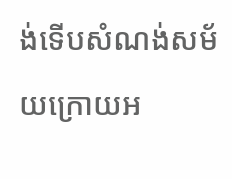ង់ទើបសំណង់សម័យក្រោយអ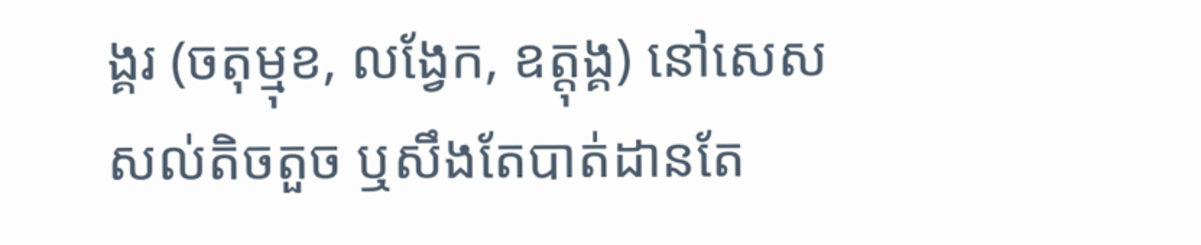ង្គរ (ចតុម្មុខ, លង្វែក, ឧត្តុង្គ) នៅសេសសល់តិចតួច ឬសឹងតែបាត់ដានតែ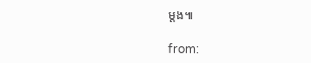ម្ដង៕

from: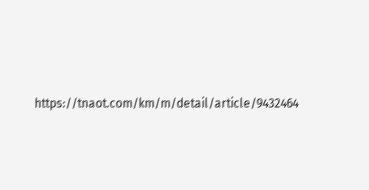https://tnaot.com/km/m/detail/article/9432464